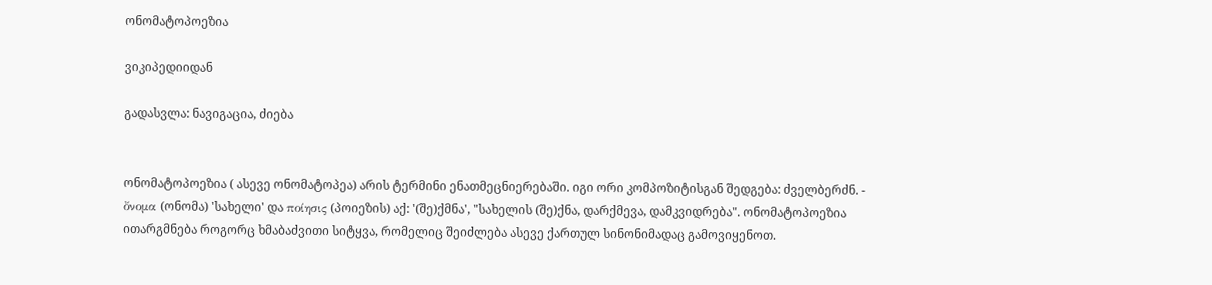ონომატოპოეზია

ვიკიპედიიდან

გადასვლა: ნავიგაცია, ძიება


ონომატოპოეზია ( ასევე ონომატოპეა) არის ტერმინი ენათმეცნიერებაში. იგი ორი კომპოზიტისგან შედგება: ძველბერძნ. - ὄνομα (ონომა) 'სახელი' და ποίησις (პოიეზის) აქ: '(შე)ქმნა', "სახელის (შე)ქნა, დარქმევა, დამკვიდრება". ონომატოპოეზია ითარგმნება როგორც ხმაბაძვითი სიტყვა, რომელიც შეიძლება ასევე ქართულ სინონიმადაც გამოვიყენოთ.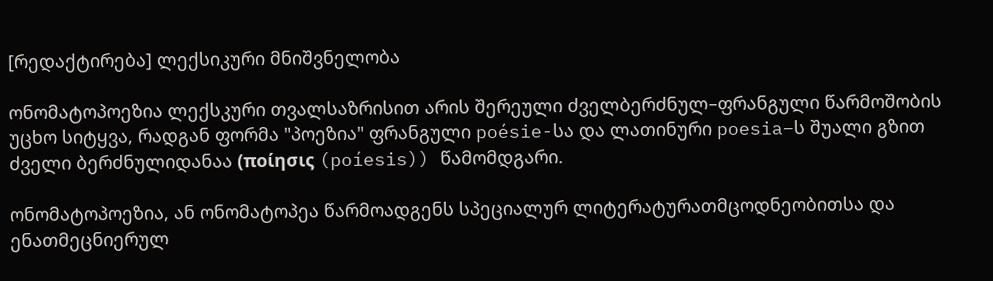[რედაქტირება] ლექსიკური მნიშვნელობა

ონომატოპოეზია ლექსკური თვალსაზრისით არის შერეული ძველბერძნულ–ფრანგული წარმოშობის უცხო სიტყვა, რადგან ფორმა "პოეზია" ფრანგული poésie-სა და ლათინური poesia–ს შუალი გზით ძველი ბერძნულიდანაა (ποίησις (poíesis)) წამომდგარი.

ონომატოპოეზია, ან ონომატოპეა წარმოადგენს სპეციალურ ლიტერატურათმცოდნეობითსა და ენათმეცნიერულ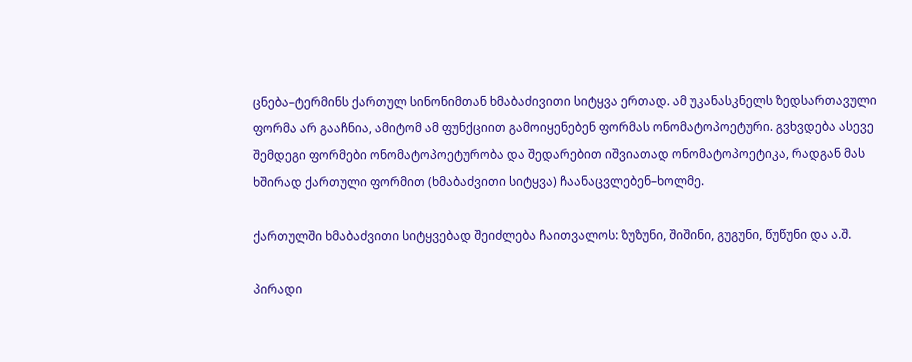ცნება–ტერმინს ქართულ სინონიმთან ხმაბაძივითი სიტყვა ერთად. ამ უკანასკნელს ზედსართავული ფორმა არ გააჩნია, ამიტომ ამ ფუნქციით გამოიყენებენ ფორმას ონომატოპოეტური. გვხვდება ასევე შემდეგი ფორმები ონომატოპოეტურობა და შედარებით იშვიათად ონომატოპოეტიკა, რადგან მას ხშირად ქართული ფორმით (ხმაბაძვითი სიტყვა) ჩაანაცვლებენ–ხოლმე.

ქართულში ხმაბაძვითი სიტყვებად შეიძლება ჩაითვალოს: ზუზუნი, შიშინი, გუგუნი, წუწუნი და ა.შ.

პირადი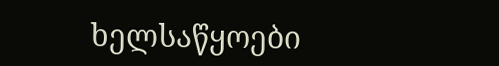ხელსაწყოები